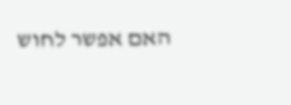האם אפשר לחוש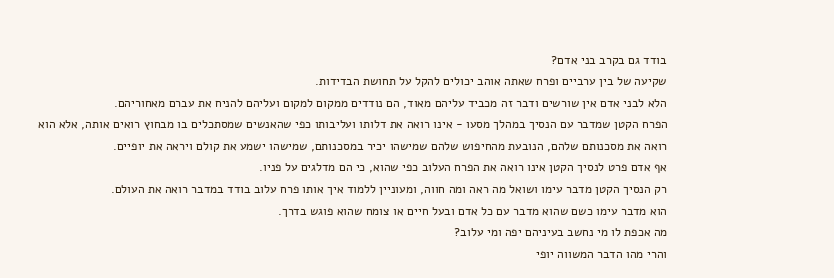בודד גם בקרב בני אדם?
שקיעה של בין ערביים ופרח שאתה אוהב יכולים להקל על תחושת הבדידות.
הלא לבני אדם אין שורשים ודבר זה מכביד עליהם מאוד, הם נודדים ממקום למקום ועליהם להניח את עברם מאחוריהם.
הפרח הקטן שמדבר עם הנסיך במהלך מסעו - אינו רואה את דלותו ועליבותו כפי שהאנשים שמסתכלים בו מבחוץ רואים אותה, אלא הוא רואה את מסכנותם שלהם, הנובעת מהחיפוש שלהם שמישהו יכיר במסכנותם, שמישהו ישמע את קולם ויראה את יופיים.
אף אדם פרט לנסיך הקטן אינו רואה את הפרח העלוב כפי שהוא, כי הם מדלגים על פניו.
רק הנסיך הקטן מדבר עימו ושואל מה ראה ומה חווה, ומעוניין ללמוד איך אותו פרח עלוב בודד במדבר רואה את העולם.
הוא מדבר עימו כשם שהוא מדבר עם כל אדם ובעל חיים או צומח שהוא פוגש בדרך.
מה אכפת לו מי נחשב בעיניהם יפה ומי עלוב?
והרי מהו הדבר המשווה יופי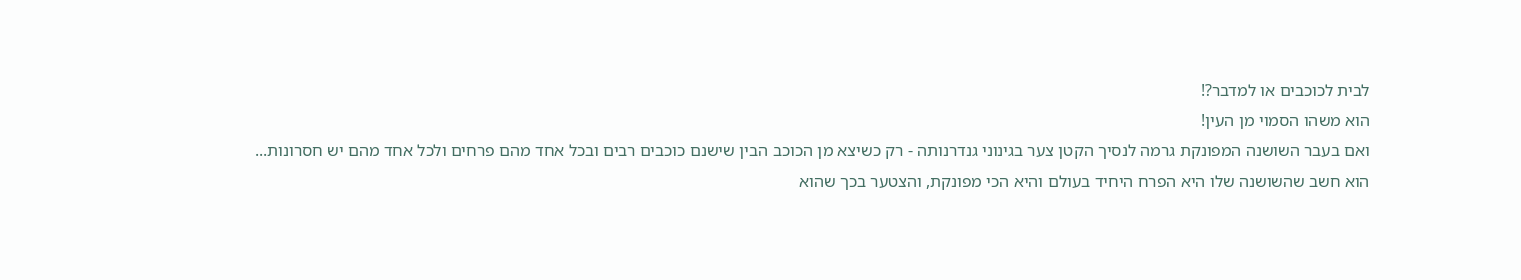לבית לכוכבים או למדבר?!
הוא משהו הסמוי מן העין!
ואם בעבר השושנה המפונקת גרמה לנסיך הקטן צער בגינוני גנדרנותה - רק כשיצא מן הכוכב הבין שישנם כוכבים רבים ובכל אחד מהם פרחים ולכל אחד מהם יש חסרונות...
הוא חשב שהשושנה שלו היא הפרח היחיד בעולם והיא הכי מפונקת, והצטער בכך שהוא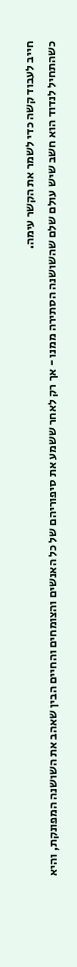חייב לעבוד קשה כדי לשמר את הקשר עימה.
כשהתחיל לנדוד הוא חשב שיש עולם שלם שהשושנה הסתירה ממנו - אך רק לאחר ששמע את סיפוריהם של כל האנשים והצומחים והחיים הבין שאהב את השושנה המפונקת, והיא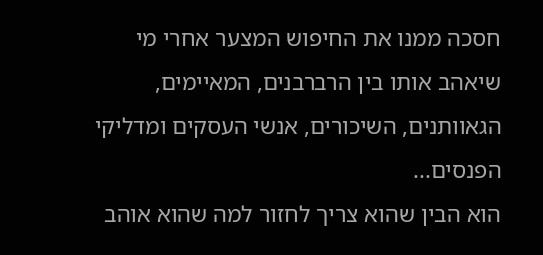חסכה ממנו את החיפוש המצער אחרי מי שיאהב אותו בין הרברבנים, המאיימים, הגאוותנים, השיכורים, אנשי העסקים ומדליקי הפנסים...
הוא הבין שהוא צריך לחזור למה שהוא אוהב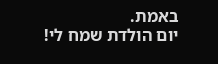באמת.
יום הולדת שמח לי!